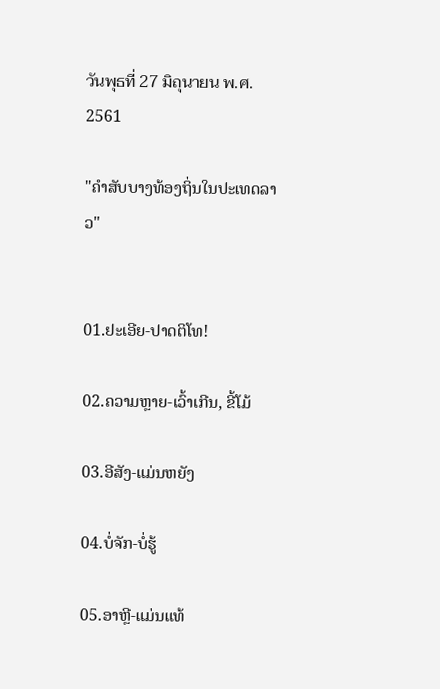วันพุธที่ 27 มิถุนายน พ.ศ. 2561

"ຄຳສັບບາງທ້ອງຖິ່ນໃນປະເທດລາວ"


01.ຢະເອີຍ-ປາດຕິໂທ!

02.ຄວາມຫຼາຍ-ເວົ້າເກີນ, ຂີ້ໂມ້

03.ອີສັງ-ແມ່ນຫຍັງ

04.ບໍ່ຈັກ-ບໍ່ຮູ້

05.ອາຫຼີ-ແມ່ນແທ້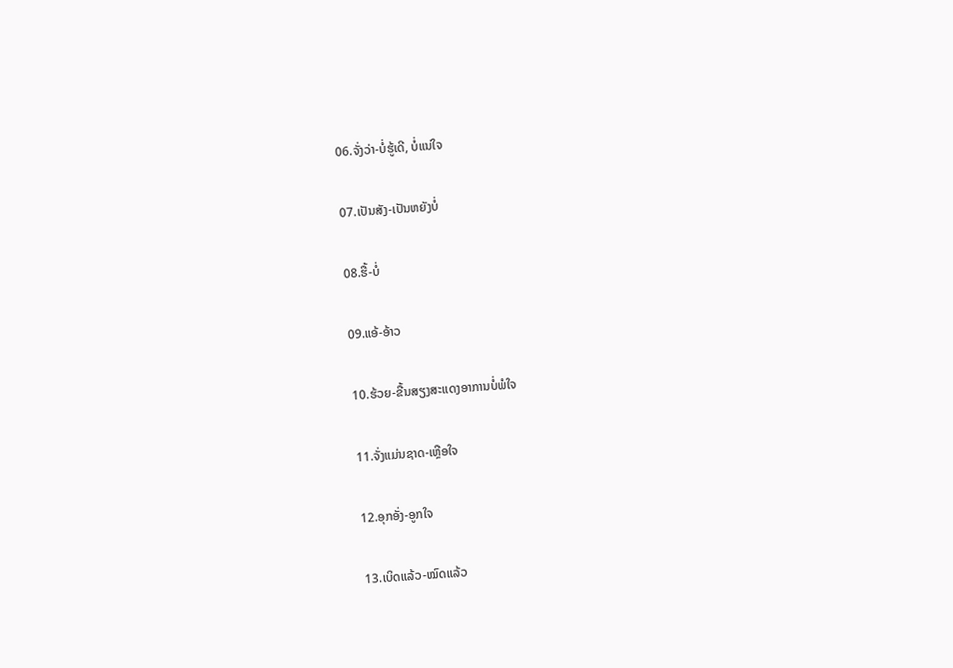06.ຈັ່ງວ່າ-ບໍ່ຮູ້ເດີ, ບໍ່ແນ່ໃຈ

07.ເປັນສັງ-ເປັນຫຍັງບໍ່

08.ຮື້-ບໍ່

09.ແອ້-ອ້າວ

10.ຮ້ວຍ-ຂື້ນສຽງສະແດງອາການບໍ່ພໍໃຈ

11.ຈັ່ງແມ່ນຊາດ-ເຫຼືອໃຈ

12.ອຸກອັ່ງ-ອູກໃຈ

13.ເບິດແລ້ວ-ໝົດແລ້ວ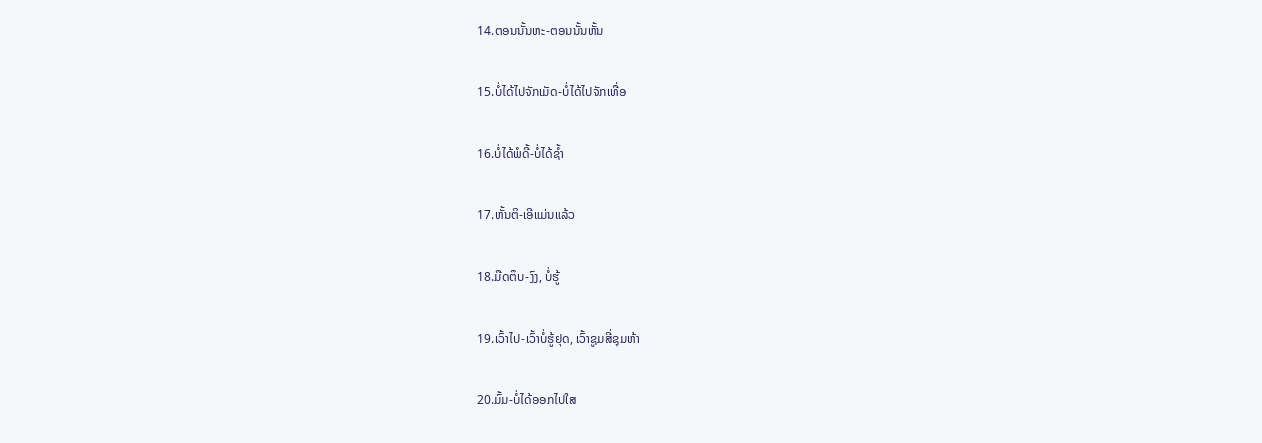14.ຕອນນັ້ນຫະ-ຕອນນັ້ນຫັ້ນ

15.ບໍ່ໄດ້ໄປຈັກເມັດ-ບໍ່ໄດ້ໄປຈັກເທື່ອ

16.ບໍ່ໄດ້ພໍດີ້-ບໍ່ໄດ້ຊ້ຳ

17.ຫັ້ນຕິ-ເອີແມ່ນແລ້ວ

18.ມືດຕຶບ-ງົງ, ບໍ່ຮູ້

19.ເວົ້າໄປ-ເວົ້າບໍ່ຮູ້ຢຸດ, ເວົ້າຊູມສີ່ຊຸມຫ້າ

20.ມົ້ມ-ບໍ່ໄດ້ອອກໄປໃສ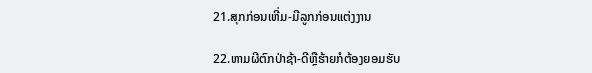21.ສຸກກ່ອນເຫີ່ມ-ມີລູກກ່ອນແຕ່ງງານ

22.ຫາມຜີຕົກປ່າຊ້າ-ດີຫຼືຮ້າຍກໍຕ້ອງຍອມຮັບ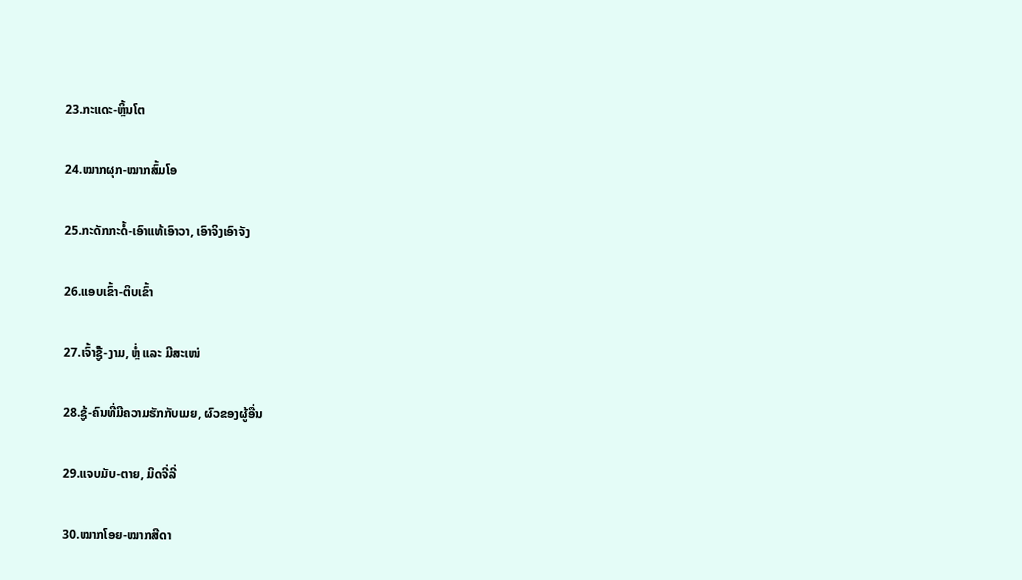23.ກະແດະ-ຫຼິ້ນໂຕ

24.ໝາກຜຸກ-ໝາກສົ້ມໂອ

25.ກະດັກກະດໍ້-ເອົາແທ້ເອົາວາ, ເອົາຈິງເອົາຈັງ

26.ແອບເຂົ້າ-ຕິບເຂົ້າ

27.ເຈົ້າໍຊູ້-ງາມ, ຫຼໍ່ ແລະ ມີສະເໜ່

28.ຊູ້-ຄົນທີ່ມີຄວາມຮັກກັບເມຍ, ຜົວຂອງຜູ້ອື່ນ

29.ແຈບມັບ-ຕາຍ, ມິດຈີ່ລີ່

30.ໝາກໂອຍ-ໝາກສີດາ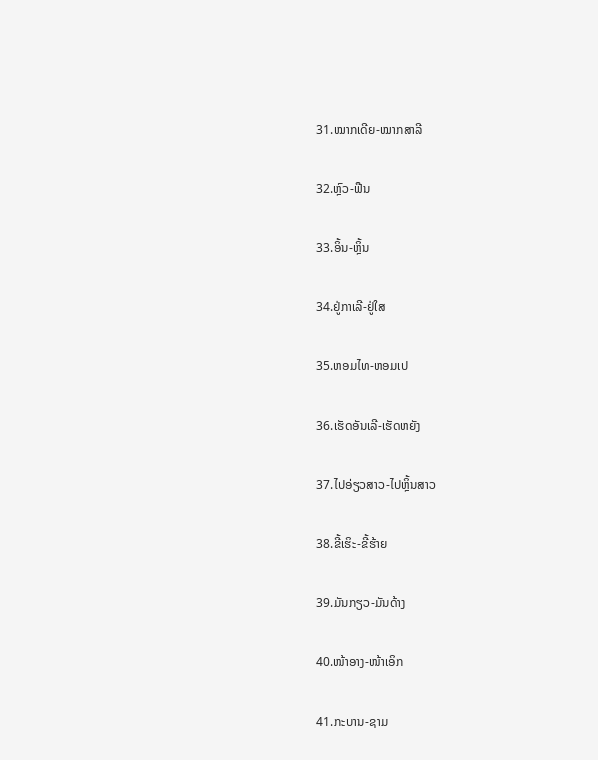31.ໝາກເດີຍ-ໝາກສາລີ

32.ຫຼົວ-ຟືນ

33.ອິ້ນ-ຫຼິ້ນ

34.ຢູ່ກາເລີ-ຢູ່ໃສ

35.ຫອມໄທ-ຫອມເປ

36.ເຮັດອັນເລີ-ເຮັດຫຍັງ

37.ໄປອ່ຽວສາວ-ໄປຫຼິ້ນສາວ

38.ຂີ້ເຮິະ-ຂີ້ຮ້າຍ

39.ມັນກຽວ-ມັນດ້າງ

40.ໜ້າອາງ-ໜ້າເອິກ

41.ກະບານ-ຊາມ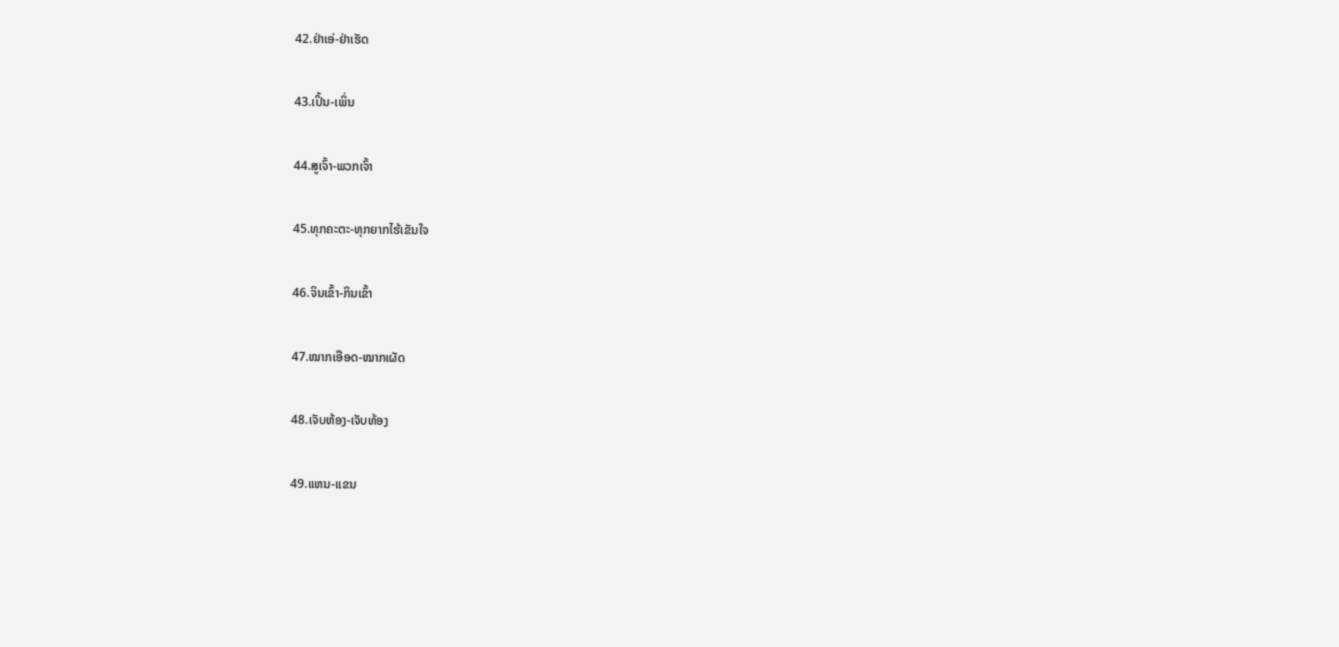42.ຢ່າເອ່-ຢ່າເຮັດ

43.ເປິ້ນ-ເພິ່ນ

44.ສູເຈົ້າ-ພວກເຈົ້າ

45.ທຸກຄະຕະ-ທຸກຍາກໄຮ້ເຂັນໃຈ

46.ຈິນເຂົ້າ-ກິນເຂົ້າ

47.ໝາກເອືອດ-ໝາກເຜັດ

48.ເຈັບຫ້ອງ-ເຈັບທ້ອງ

49.ແຫນ-ແຂນ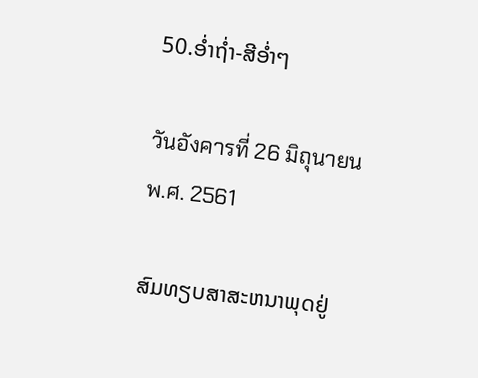50.ອ່ຳຖ່ຳ-ສີອ່ຳໆ

วันอังคารที่ 26 มิถุนายน พ.ศ. 2561

ສົມທຽບສາສະຫນາພຸດຢູ່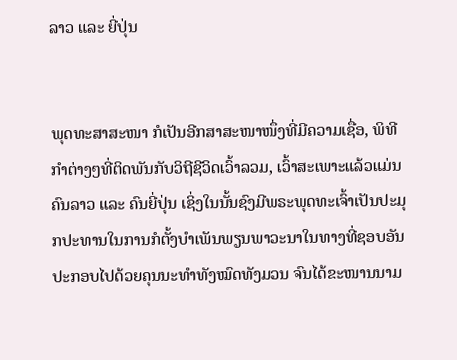ລາວ ແລະ ຍີ່ປຸ່ນ


ພຸດທະສາສະໜາ ກໍເປັນອີກສາສະໜາໜຶ່ງທີ່ມີຄວາມເຊື່ອ, ພິທີກຳຕ່າງໆທີ່ຕິດພັນກັບວິຖີຊີວິດເວົ້າລວມ, ເວົ້າສະເພາະແລ້ວແມ່ນຄົນລາວ ແລະ ຄົນຍີ່ປຸ່ນ ເຊິ່ງໃນນັ້ນຊົງມີພຣະພຸດທະເຈົ້າເປັນປະມຸກປະທານໃນການກໍຕັ້ງບຳເພັນພຽນພາວະນາໃນທາງທີ່ຊອບອັນປະກອບໄປດ້ວຍຄຸນນະທຳທັງໝົດທັງມວນ ຈົນໄດ້ຂະໜານນາມ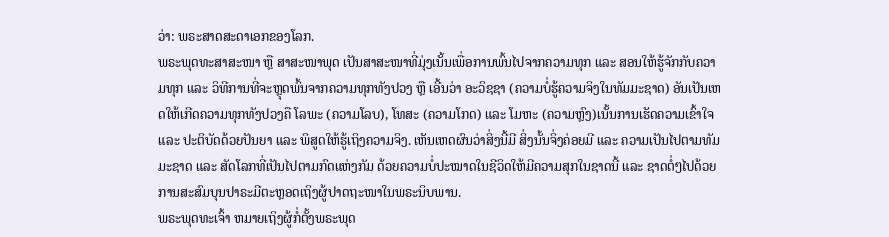ວ່າ: ພຣະສາດສະດາເອກຂອງໂລກ.
ພຣະພຸດທະສາສະໜາ ຫຼື ສາສະໜາພຸດ ເປັນສາສະໜາທີ່ມຸ່ງເນັ້ນເພື່ອການພົ້ນໄປຈາກຄວາມທຸກ ແລະ ສອນໃຫ້ຮູ້ຈັກກັບຄວາມທຸກ ແລະ ວິທີການທີ່ຈະຫຼຸດພົ້ນຈາກຄວາມທຸກທັງປວງ ຫຼື ເອີ້ນວ່າ ອະວິຊຊາ (ຄວາມບໍ່ຮູ້ຄວາມຈິງໃນທັມມະຊາດ) ອັນເປັນເຫດໃຫ້ເກີດຄວາມທຸກທັງປວງຄື ໂລພະ (ຄວາມໂລບ), ໂທສະ (ຄວາມໂກດ) ແລະ ໂມຫະ (ຄວາມຫຼົງ)ເນັ້ນການເຮັດຄວາມເຂົ້າໃຈ ແລະ ປະຕິບັດດ້ວຍປັນຍາ ແລະ ພິສູດໃຫ້ຮູ້ເຖິງຄວາມຈິງ. ເຫັນເຫດຜົນວ່າສິ່ງນີ້ມີ ສິ່ງນັ້ນຈິ່ງຄ່ອຍມີ ແລະ ຄວາມເປັນໄປຕາມທັມມະຊາດ ແລະ ສັດໂລກທີ່ເປັນໄປຕາມກົດແຫ່ງກັມ ດ້ວຍຄວາມບໍ່ປະໝາດໃນຊີວິດໃຫ້ມີຄວາມສຸກໃນຊາດນີ້ ແລະ ຊາດຕໍ່ໆໄປດ້ວຍການສະສົມບຸນປາຣະມີຕະຫຼອດເຖິງຜູ້ປາດຖະໜາໃນພຣະນິບພານ.
ພຣະພຸດທະເຈົ້າ ຫມາຍເຖິງຜູ້ກໍ່ຕັ້ງພຣະພຸດ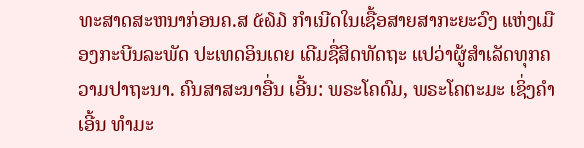ທະສາດສະຫນາກ່ອນຄ.ສ ໕໖໓ ກໍາເນີດໃນເຊື້ອສາຍສາກະຍະວົງ ແຫ່ງເມືອງກະບີນລະພັດ ປະເທດອິນເດຍ ເດີມຊື່ສິດທັດຖະ ແປວ່າຜູ້ສຳເລັດທຸກຄວາມປາຖະນາ. ຄົນສາສະນາອື່ນ ເອີ້ນ: ພຣະໂຄດົມ, ພຣະໂຄຕະມະ ເຊິ່ງຄຳເອີ້ນ ທຳມະ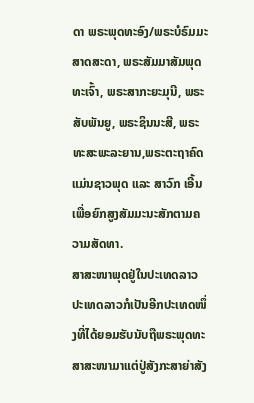ດາ ພຣະພຸດທະອົງ/ພຣະບໍຣົມມະສາດສະດາ, ພຣະສັມມາສັມພຸດທະເຈົ້າ, ພຣະສາກະຍະມຸນີ, ພຣະສັບພັນຍູ, ພຣະຊິນນະສີ, ພຣະທະສະພະລະຍານ,ພຣະຕະຖາຄົດ ແມ່ນຊາວພຸດ ແລະ ສາວົກ ເອີ້ນເພື່ອຍົກສູງສັມມະນະສັກຕາມຄວາມສັດທາ.
ສາສະໜາພຸດຢູ່ໃນປະເທດລາວ
ປະເທດລາວກໍເປັນອີກປະເທດໜຶ່ງທີ່ໄດ້ຍອມຮັບນັບຖືພຣະພຸດທະສາສະໜາມາແຕ່ປູ່ສັງກະສາຍ່າສັງ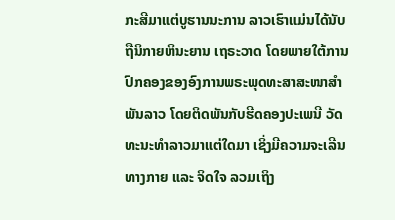ກະສີມາແຕ່ບູຮານນະການ ລາວເຮົາແມ່ນໄດ້ນັບຖືນິກາຍຫິນະຍານ ເຖຣະວາດ ໂດຍພາຍໃຕ້ການປົກຄອງຂອງອົງການພຣະພຸດທະສາສະໜາສຳພັນລາວ ໂດຍຕິດພັນກັບຮີດຄອງປະເພນີ ວັດທະນະທໍາລາວມາແຕ່ໃດມາ ເຊິ່ງມີຄວາມຈະເລີນທາງກາຍ ແລະ ຈິດໃຈ ລວມເຖິງ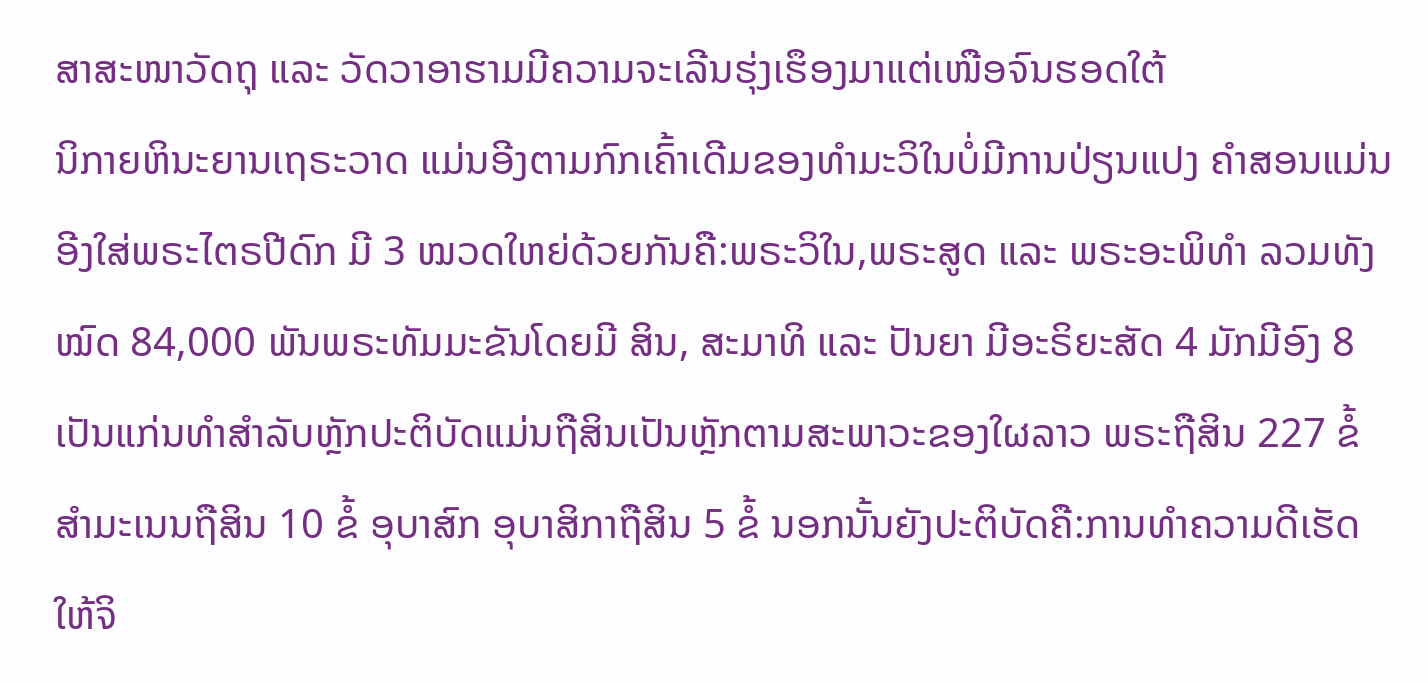ສາສະໜາວັດຖຸ ແລະ ວັດວາອາຮາມມີຄວາມຈະເລີນຮຸ່ງເຮຶອງມາແຕ່ເໜືອຈົນຮອດໃຕ້
ນິກາຍຫິນະຍານເຖຣະວາດ ແມ່ນອີງຕາມກົກເຄົ້າເດີມຂອງທຳມະວິໃນບໍ່ມີການປ່ຽນແປງ ຄໍາສອນແມ່ນອີງໃສ່ພຣະໄຕຣປີດົກ ມີ 3 ໝວດໃຫຍ່ດ້ວຍກັນຄື:ພຣະວິໃນ,ພຣະສູດ ແລະ ພຣະອະພິທໍາ ລວມທັງໝົດ 84,000 ພັນພຣະທັມມະຂັນໂດຍມີ ສິນ, ສະມາທິ ແລະ ປັນຍາ ມີອະຣິຍະສັດ 4 ມັກມີອົງ 8 ເປັນແກ່ນທໍາສໍາລັບຫຼັກປະຕິບັດແມ່ນຖືສິນເປັນຫຼັກຕາມສະພາວະຂອງໃຜລາວ ພຣະຖືສິນ 227 ຂໍ້ ສຳມະເນນຖືສິນ 10 ຂໍ້ ອຸບາສົກ ອຸບາສິກາຖືສິນ 5 ຂໍ້ ນອກນັ້ນຍັງປະຕິບັດຄື:ການທຳຄວາມດີເຮັດໃຫ້ຈິ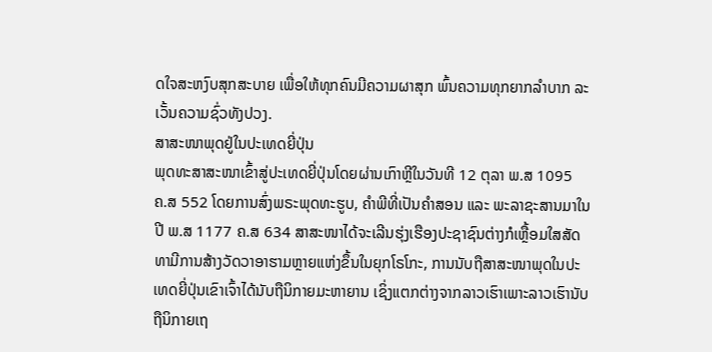ດໃຈສະຫງົບສຸກສະບາຍ ເພື່ອໃຫ້ທຸກຄົນມີຄວາມຜາສຸກ ພົ້ນຄວາມທຸກຍາກລຳບາກ ລະເວັ້ນຄວາມຊົ່ວທັງປວງ.
ສາສະໜາພຸດຢູ່ໃນປະເທດຍີ່ປຸ່ນ
ພຸດທະສາສະໜາເຂົ້າສູ່ປະເທດຍີ່ປຸ່ນໂດຍຜ່ານເກົາຫຼີໃນວັນທີ 12 ຕຸລາ ພ.ສ 1095 ຄ.ສ 552 ໂດຍການສົ່ງພຣະພຸດທະຮູບ, ຄໍາພີທີ່ເປັນຄໍາສອນ ແລະ ພະລາຊະສານມາໃນປີ ພ.ສ 1177 ຄ.ສ 634 ສາສະໜາໄດ້ຈະເລີນຮຸ່ງເຮືອງປະຊາຊົນຕ່າງກໍເຫຼື້ອມໃສສັດທາມີການສ້າງວັດວາອາຮາມຫຼາຍແຫ່ງຂຶ້ນໃນຍຸກໂຣໂກະ, ການນັບຖືສາສະໜາພຸດໃນປະເທດຍີ່ປຸ່ນເຂົາເຈົ້າໄດ້ນັບຖືນິກາຍມະຫາຍານ ເຊິ່ງແຕກຕ່າງຈາກລາວເຮົາເພາະລາວເຮົານັບຖືນິກາຍເຖ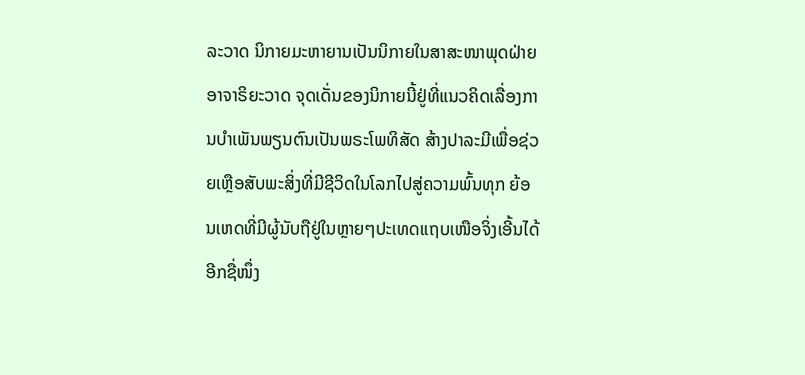ລະວາດ ນິກາຍມະຫາຍານເປັນນິກາຍໃນສາສະໜາພຸດຝ່າຍອາຈາຣິຍະວາດ ຈຸດເດັ່ນຂອງນິກາຍນີ້ຢູ່ທີ່ແນວຄິດເລື່ອງການບໍາເພັນພຽນຕົນເປັນພຣະໂພທິສັດ ສ້າງປາລະມີເພື່ອຊ່ວຍເຫຼືອສັບພະສິ່ງທີ່ມີຊີວິດໃນໂລກໄປສູ່ຄວາມພົ້ນທຸກ ຍ້ອນເຫດທີ່ມີຜູ້ນັບຖືຢູ່ໃນຫຼາຍໆປະເທດແຖບເໜືອຈິ່ງເອີ້ນໄດ້ອີກຊື່ໜຶ່ງ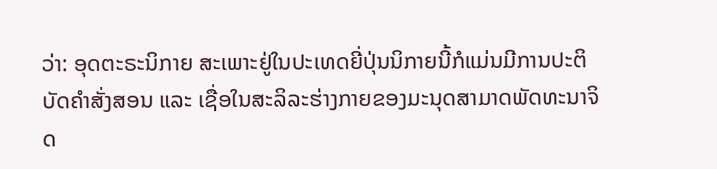ວ່າ: ອຸດຕະຣະນິກາຍ ສະເພາະຢູ່ໃນປະເທດຍີ່ປຸ່ນນິກາຍນີ້ກໍແມ່ນມີການປະຕິບັດຄໍາສັ່ງສອນ ແລະ ເຊື່ອໃນສະລິລະຮ່າງກາຍຂອງມະນຸດສາມາດພັດທະນາຈິດ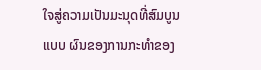ໃຈສູ່ຄວາມເປັນມະນຸດທີ່ສົມບູນແບບ ຜົນຂອງການກະທໍາຂອງ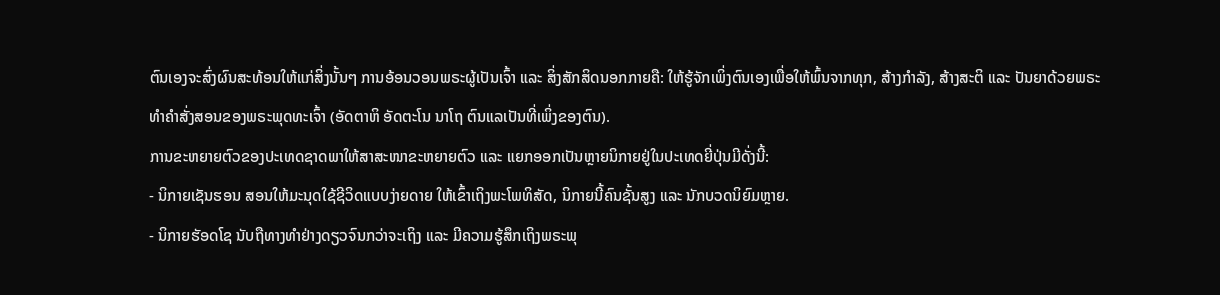ຕົນເອງຈະສົ່ງຜົນສະທ້ອນໃຫ້ແກ່ສິ່ງນັ້ນໆ ການອ້ອນວອນພຣະຜູ້ເປັນເຈົ້າ ແລະ ສິ່ງສັກສິດນອກກາຍຄື: ໃຫ້ຮູ້ຈັກເພິ່ງຕົນເອງເພື່ອໃຫ້ພົ້ນຈາກທຸກ, ສ້າງກໍາລັງ, ສ້າງສະຕິ ແລະ ປັນຍາດ້ວຍພຣະທໍາຄໍາສັ່ງສອນຂອງພຣະພຸດທະເຈົ້າ (ອັດຕາຫິ ອັດຕະໂນ ນາໂຖ ຕົນແລເປັນທີ່ເພິ່ງຂອງຕົນ).
ການຂະຫຍາຍຕົວຂອງປະເທດຊາດພາໃຫ້ສາສະໜາຂະຫຍາຍຕົວ ແລະ ແຍກອອກເປັນຫຼາຍນິກາຍຢູ່ໃນປະເທດຍີ່ປຸ່ນມີດັ່ງນີ້:
- ນິກາຍເຊັນຮອນ ສອນໃຫ້ມະນຸດໃຊ້ຊີວິດແບບງ່າຍດາຍ ໃຫ້ເຂົ້າເຖິງພະໂພທິສັດ, ນິກາຍນີ້ຄົນຊັ້ນສູງ ແລະ ນັກບວດນິຍົມຫຼາຍ.
- ນິກາຍຮັອດໂຊ ນັບຖືທາງທໍາຢ່າງດຽວຈົນກວ່າຈະເຖິງ ແລະ ມີຄວາມຮູ້ສຶກເຖິງພຣະພຸ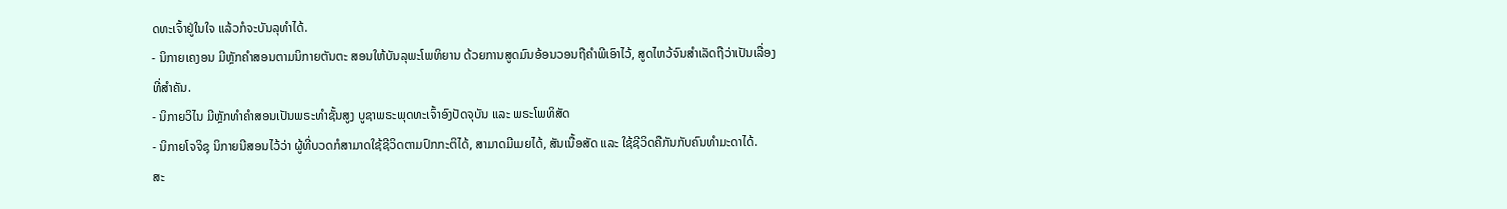ດທະເຈົ້າຢູ່ໃນໃຈ ແລ້ວກໍຈະບັນລຸທໍາໄດ້.
- ນິກາຍເຄງອນ ມີຫຼັກຄໍາສອນຕາມນິກາຍຕັນຕະ ສອນໃຫ້ບັນລຸພະໂພທິຍານ ດ້ວຍການສູດມົນອ້ອນວອນຖືຄໍາພີເອົາໄວ້, ສູດໄຫວ້ຈົນສໍາເລັດຖືວ່າເປັນເລື່ອງທີ່ສໍາຄັນ.
- ນິກາຍວິໄນ ມີຫຼັກທໍາຄໍາສອນເປັນພຣະທໍາຊັ້ນສູງ ບູຊາພຣະພຸດທະເຈົ້າອົງປັດຈຸບັນ ແລະ ພຣະໂພທິສັດ
- ນິກາຍໂຈຈິຊຸ ນິກາຍນີສອນໄວ້ວ່າ ຜູ້ທີ່ບວດກໍສາມາດໃຊ້ຊີວິດຕາມປົກກະຕິໄດ້, ສາມາດມີເມຍໄດ້, ສັນເນື້ອສັດ ແລະ ໃຊ້ຊີວິດຄືກັນກັບຄົນທໍາມະດາໄດ້.
ສະ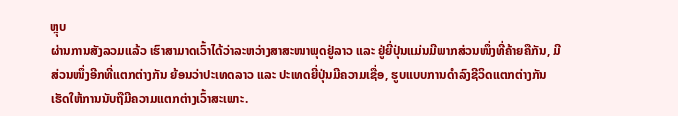ຫຼຸບ
ຜ່ານການສັງລວມແລ້ວ ເຮົາສາມາດເວົ້າໄດ້ວ່າລະຫວ່າງສາສະໜາພຸດຢູ່ລາວ ແລະ ຢູ່ຍີ່ປຸ່ນແມ່ນມີພາກສ່ວນໜຶ່ງທີ່ຄ້າຍຄືກັນ, ມີສ່ວນໜຶ່ງອີກທີ່ແຕກຕ່າງກັນ ຍ້ອນວ່າປະເທດລາວ ແລະ ປະເທດຍີ່ປຸ່ນມີຄວາມເຊື່ອ, ຮູບແບບການດໍາລົງຊີວິດແຕກຕ່າງກັນເຮັດໃຫ້ການນັບຖືມີຄວາມແຕກຕ່າງເວົ້າສະເພາະ.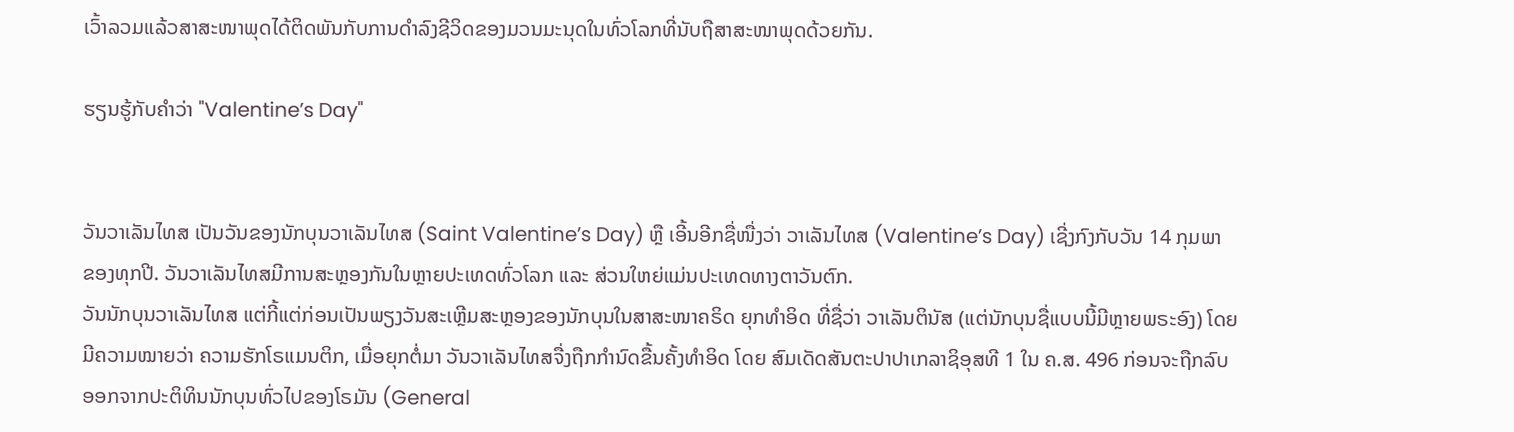ເວົ້າລວມແລ້ວສາສະໜາພຸດໄດ້ຕິດພັນກັບການດຳລົງຊີວິດຂອງມວນມະນຸດໃນທົ່ວໂລກທີ່ນັບຖືສາສະໜາພຸດດ້ວຍກັນ.

ຮຽນຮູ້ກັບຄຳວ່າ "Valentine’s Day"


ວັນວາເລັນໄທສ ເປັນວັນຂອງນັກບຸນວາເລັນໄທສ (Saint Valentine’s Day) ຫຼື ເອີ້ນອີກຊື່ໜື່ງວ່າ ວາເລັນໄທສ (Valentine’s Day) ເຊີ່ງກົງກັບວັນ 14 ກຸມພາ ຂອງທຸກປີ. ວັນວາເລັນໄທສມີການສະຫຼອງກັນໃນຫຼາຍປະເທດທົ່ວໂລກ ແລະ ສ່ວນໃຫຍ່ແມ່ນປະເທດທາງຕາວັນຕົກ.
ວັນນັກບຸນວາເລັນໄທສ ແຕ່ກີ້ແຕ່ກ່ອນເປັນພຽງວັນສະເຫຼີມສະຫຼອງຂອງນັກບຸນໃນສາສະໜາຄຣິດ ຍຸກທໍາອິດ ທີ່ຊື່ວ່າ ວາເລັນຕິນັສ (ແຕ່ນັກບຸນຊື່ແບບນີ້ມີຫຼາຍພຣະອົງ) ໂດຍມີຄວາມໝາຍວ່າ ຄວາມຮັກໂຣແມນຕິກ, ເມື່ອຍຸກຕໍ່ມາ ວັນວາເລັນໄທສຈື່ງຖືກກໍານົດຂື້ນຄັ້ງທໍາອິດ ໂດຍ ສົມເດັດສັນຕະປາປາເກລາຊິອຸສທີ 1 ໃນ ຄ.ສ. 496 ກ່ອນຈະຖືກລົບອອກຈາກປະຕິທິນນັກບຸນທົ່ວໄປຂອງໂຣມັນ (General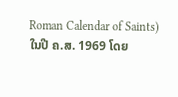Roman Calendar of Saints) ໃນປີ ຄ.ສ. 1969 ໂດຍ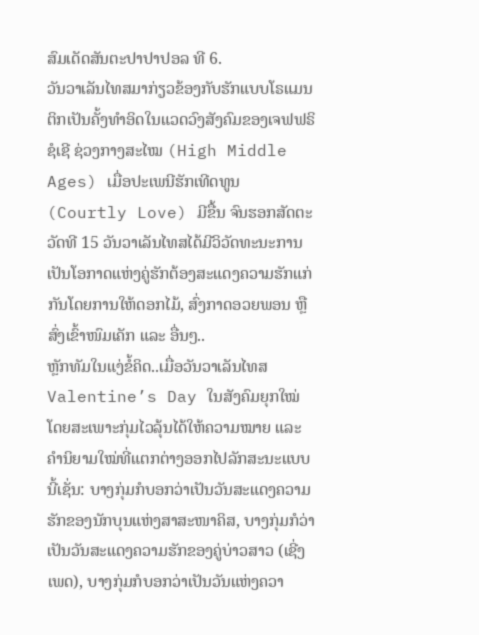ສົມເດັດສັນຕະປາປາປອລ ທີ 6.
ວັນວາເລັນໄທສມາກ່ຽວຂ້ອງກັບຮັກແບບໂຣແມນຕິກເປັນຄັ້ງທໍາອິດໃນແວດວົງສັງຄົມຂອງເຈຟຟຣິຊໍເຊີ ຊ່ວງກາງສະໄໝ (High Middle Ages) ເມື່ອປະເພນີຮັກເທີດທູນ (Courtly Love) ມີຂື້ນ ຈົນຮອກສັດຕະວັດທີ 15 ວັນວາເລັນໄທສໄດ້ມີວິວັດທະນະການເປັນໂອກາດແຫ່ງຄູ່ຮັກຕ້ອງສະແດງຄວາມຮັກແກ່ກັນໂດຍການໃຫ້ດອກໄມ້, ສົ່ງກາດອວຍພອນ ຫຼື ສົ່ງເຂົ້າໜົມເຄັກ ແລະ ອື່ນໆ..
ຫຼັກທັມໃນແງ່ຂໍ້ຄິດ..ເມື່ອວັນວາເລັນໄທສ Valentine’s Day ໃນສັງຄົມຍຸກໃໝ່ ໂດຍສະເພາະກຸ່ມໄວລຸ້ນໄດ້ໃຫ້ຄວາມໝາຍ ແລະ ຄໍານິຍາມໃໝ່ທີ່ແຕກຕ່າງອອກໄປລັກສະນະແບບນີ້ເຊັ່ນ: ບາງກຸ່ມກໍບອກວ່າເປັນວັນສະແດງຄວາມຮັກຂອງນັກບຸນແຫ່ງສາສະໜາຄິສ, ບາງກຸ່ມກໍວ່າເປັນວັນສະແດງຄວາມຮັກຂອງຄູ່ບ່າວສາວ (ເຊີ່ງເພດ), ບາງກຸ່ມກໍບອກວ່າເປັນວັນແຫ່ງຄວາ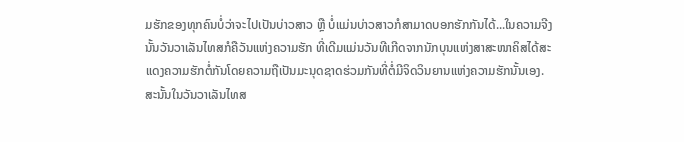ມຮັກຂອງທຸກຄົນບໍ່ວ່າຈະໄປເປັນບ່າວສາວ ຫຼື ບໍ່ແມ່ນບ່າວສາວກໍສາມາດບອກຮັກກັນໄດ້...ໃນຄວາມຈີງນັ້ນວັນວາເລັນໄທສກໍຄືວັນແຫ່ງຄວາມຮັກ ທີ່ເດີມແມ່ນວັນທີເກີດຈາກນັກບຸນແຫ່ງສາສະໜາຄິສໄດ້ສະແດງຄວາມຮັກຕໍ່ກັນໂດຍຄວາມຖືເປັນມະນຸດຊາດຮ່ວມກັນທີ່ຕໍ່ມີຈິດວິນຍານແຫ່ງຄວາມຮັກນັ້ນເອງ.
ສະນັ້ນໃນວັນວາເລັນໄທສ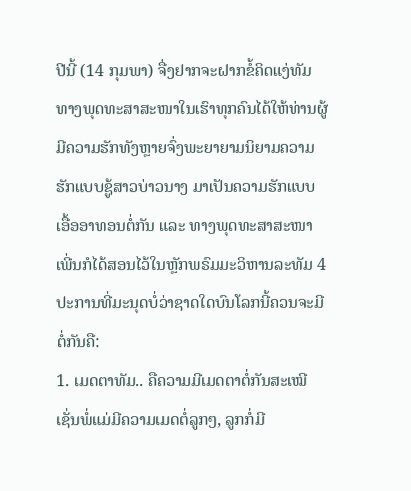ປີນີ້ (14 ກຸມພາ) ຈື່ງຢາກຈະຝາກຂໍ້ຄິດແງ່ທັມທາງພຸດທະສາສະໜາໃນເຮົາທຸກຄົນໄດ້ໃຫ້ທ່ານຜູ້ມີຄວາມຮັກທັງຫຼາຍຈົ່ງພະຍາຍາມນິຍາມຄວາມຮັກແບບຊູ້ສາວບ່າວນາງ ມາເປັນຄວາມຮັກແບບເອື້ອອາທອນຕໍ່ກັນ ແລະ ທາງພຸດທະສາສະໜາເພີ່ນກໍໄດ້ສອນໄວ້ໃນຫຼັກພຣົມມະວິຫານລະທັມ 4 ປະການທີ່ມະນຸດບໍ່ວ່າຊາດໃດບົນໂລກນີ້ຄວນຈະມີຕໍ່ກັນຄື:
1. ເມດຕາທັມ.. ຄືຄວາມມີເມດຕາຕໍ່ກັນສະເໝີ ເຊັ່ນພໍ່ແມ່ມີຄວາມເມດຕໍ່ລູກໆ, ລູກກໍ່ມີ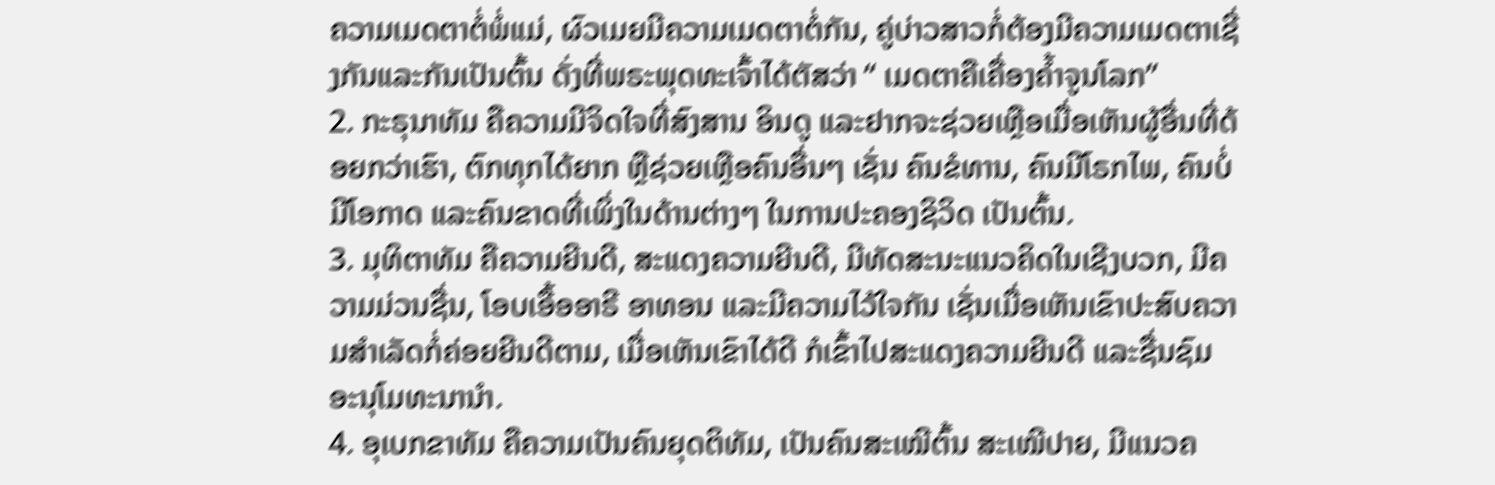ຄວາມເມດຕາຕໍ່ພໍ່ແມ່, ຜົວເມຍມີຄວາມເມດຕາຕໍ່ກັນ, ຄູ່ບ່າວສາວກໍ່ຕ້ອງມີຄວາມເມດຕາເຊີ່ງກັນແລະກັນເປັນຕົ້ນ ດັ່ງທີ່ພຣະພຸດທະເຈົ້າໄດ້ຕັສວ່າ “ ເມດຕາຄືເຄື່ອງຄໍ້າຈູນໂລກ”
2. ກະຣຸນາທັມ ຄືຄວາມມີຈິດໃຈທີ່ສົງສານ ອິນດູ ແລະຢາກຈະຊ່ວຍເຫຼືອເມື່ອເຫັນຜູ້ອື່ນທີ່ດ້ອຍກວ່າເຮົາ, ຕົກທຸກໄດ້ຍາກ ຫຼືຊ່ວຍເຫຼືອຄົນອື່ນໆ ເຊັ່ນ ຄົນຂໍທານ, ຄົນມີໂຣກໄພ, ຄົນບໍ່ມີໂອກາດ ແລະຄົນຂາດທີ່ເພິ່ງໃນດ້ານຕ່າງໆ ໃນການປະຄອງຊິວິດ ເປັນຕົ້ນ.
3. ມຸທິຕາທັມ ຄືຄວາມຍີນດີ, ສະແດງຄວາມຍີນດີ, ມີທັດສະນະແນວຄິດໃນເຊີງບວກ, ມີຄວາມມ່ວນຊື່ນ, ໂອບເອື້ອອາຣີ ອາທອນ ແລະມີຄວາມໄວ້ໃຈກັນ ເຊັ່ນເມື່ອເຫັນເຂົາປະສົບຄວາມສໍາເລັດກໍ່ຄ່ອຍຍີນດີຕາມ, ເມື່ອເຫັນເຂົາໄດ້ດີ ກໍເຂົ້າໄປສະແດງຄວາມຍີນດີ ແລະຊື່ນຊົມ ອະນຸໂມທະນານໍາ.
4. ອຸເບກຂາທັມ ຄືຄວາມເປັນຄົນຍຸດຕິທັມ, ເປັນຄົນສະເໝີຕົ້ນ ສະເໝີປາຍ, ມີແນວຄ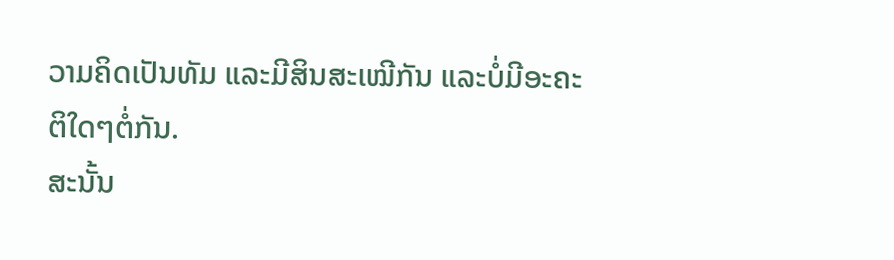ວາມຄິດເປັນທັມ ແລະມີສິນສະເໝີກັນ ແລະບໍ່ມີອະຄະຕິໃດໆຕໍ່ກັນ.
ສະນັ້ນ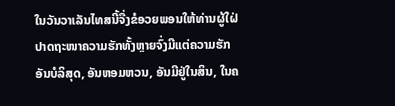ໃນວັນວາເລັນໄທສນີ້ຈື່ງຂໍອວຍພອນໃຫ້ທ່ານຜູ້ໃຝ່ປາດຖະໜາຄວາມຮັກທັ້ງຫຼາຍຈົ່ງມີແຕ່ຄວາມຮັກອັນບໍລິສຸດ, ອັນຫອມຫວນ, ອັນມີຢູ່ໃນສິນ, ໃນຄ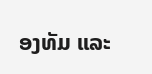ອງທັມ ແລະ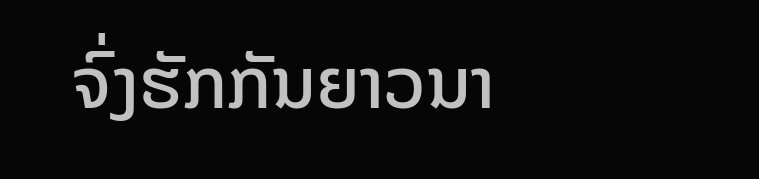ຈົ່ງຮັກກັນຍາວນາ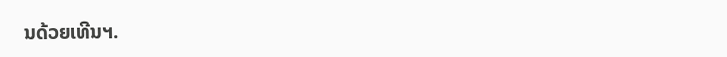ນດ້ວຍເທີນຯ.